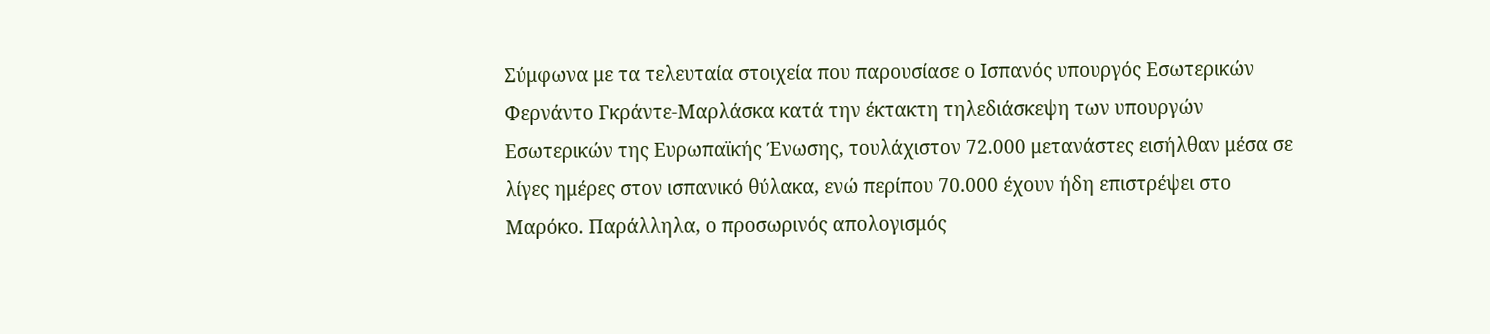Σύμφωνα με τα τελευταία στοιχεία που παρουσίασε ο Ισπανός υπουργός Εσωτερικών Φερνάντο Γκράντε-Μαρλάσκα κατά την έκτακτη τηλεδιάσκεψη των υπουργών Εσωτερικών της Ευρωπαϊκής Ένωσης, τουλάχιστον 72.000 μετανάστες εισήλθαν μέσα σε λίγες ημέρες στον ισπανικό θύλακα, ενώ περίπου 70.000 έχουν ήδη επιστρέψει στο Μαρόκο. Παράλληλα, ο προσωρινός απολογισμός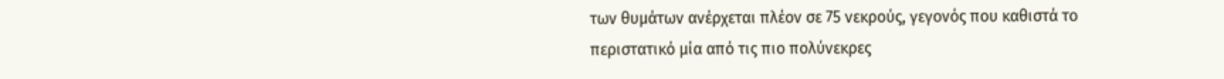των θυμάτων ανέρχεται πλέον σε 75 νεκρούς, γεγονός που καθιστά το περιστατικό μία από τις πιο πολύνεκρες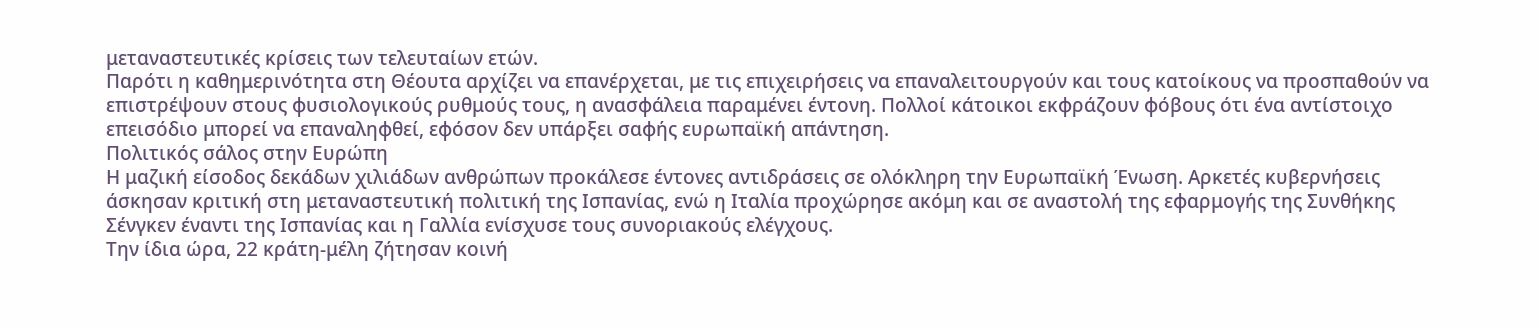μεταναστευτικές κρίσεις των τελευταίων ετών.
Παρότι η καθημερινότητα στη Θέουτα αρχίζει να επανέρχεται, με τις επιχειρήσεις να επαναλειτουργούν και τους κατοίκους να προσπαθούν να επιστρέψουν στους φυσιολογικούς ρυθμούς τους, η ανασφάλεια παραμένει έντονη. Πολλοί κάτοικοι εκφράζουν φόβους ότι ένα αντίστοιχο επεισόδιο μπορεί να επαναληφθεί, εφόσον δεν υπάρξει σαφής ευρωπαϊκή απάντηση.
Πολιτικός σάλος στην Ευρώπη
Η μαζική είσοδος δεκάδων χιλιάδων ανθρώπων προκάλεσε έντονες αντιδράσεις σε ολόκληρη την Ευρωπαϊκή Ένωση. Αρκετές κυβερνήσεις άσκησαν κριτική στη μεταναστευτική πολιτική της Ισπανίας, ενώ η Ιταλία προχώρησε ακόμη και σε αναστολή της εφαρμογής της Συνθήκης Σένγκεν έναντι της Ισπανίας και η Γαλλία ενίσχυσε τους συνοριακούς ελέγχους.
Την ίδια ώρα, 22 κράτη-μέλη ζήτησαν κοινή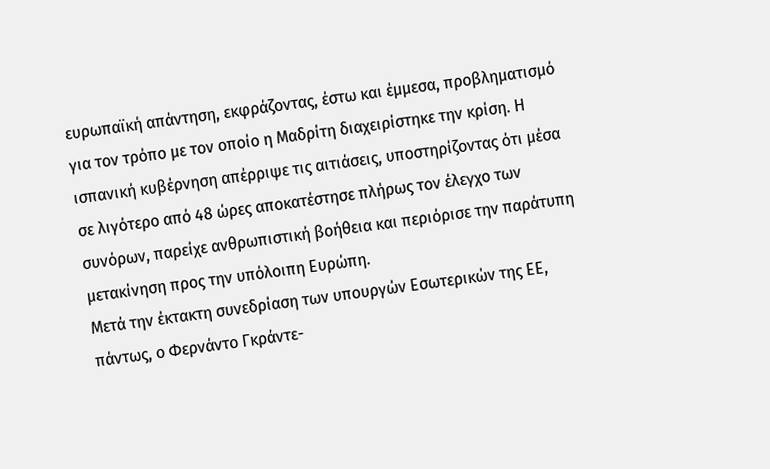ευρωπαϊκή απάντηση, εκφράζοντας, έστω και έμμεσα, προβληματισμό για τον τρόπο με τον οποίο η Μαδρίτη διαχειρίστηκε την κρίση. Η ισπανική κυβέρνηση απέρριψε τις αιτιάσεις, υποστηρίζοντας ότι μέσα σε λιγότερο από 48 ώρες αποκατέστησε πλήρως τον έλεγχο των συνόρων, παρείχε ανθρωπιστική βοήθεια και περιόρισε την παράτυπη μετακίνηση προς την υπόλοιπη Ευρώπη.
Μετά την έκτακτη συνεδρίαση των υπουργών Εσωτερικών της ΕΕ, πάντως, ο Φερνάντο Γκράντε-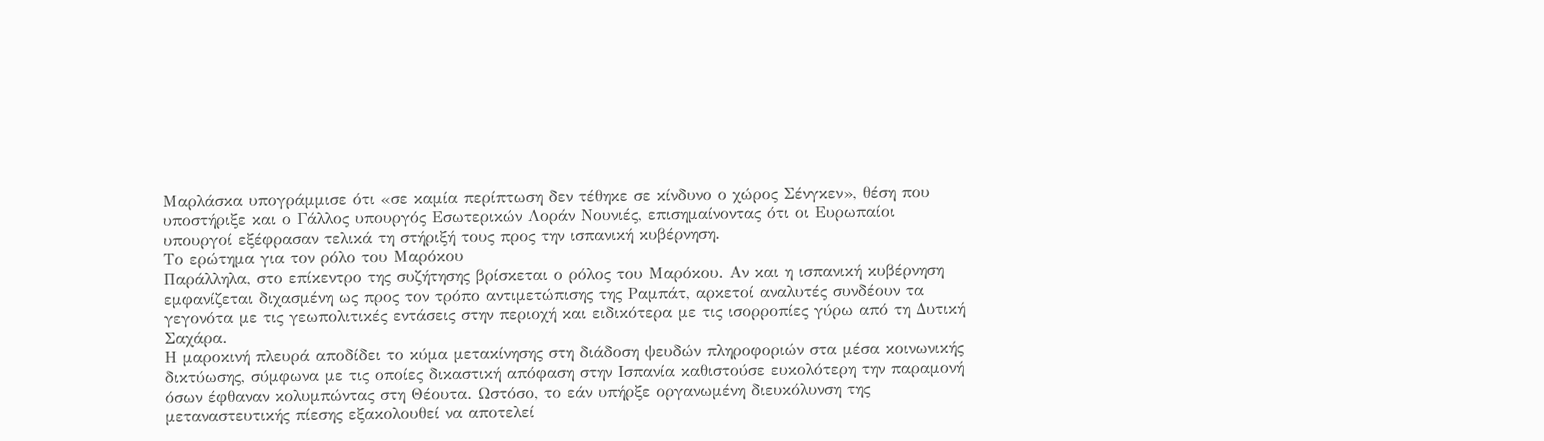Μαρλάσκα υπογράμμισε ότι «σε καμία περίπτωση δεν τέθηκε σε κίνδυνο ο χώρος Σένγκεν», θέση που υποστήριξε και ο Γάλλος υπουργός Εσωτερικών Λοράν Νουνιές, επισημαίνοντας ότι οι Ευρωπαίοι υπουργοί εξέφρασαν τελικά τη στήριξή τους προς την ισπανική κυβέρνηση.
Το ερώτημα για τον ρόλο του Μαρόκου
Παράλληλα, στο επίκεντρο της συζήτησης βρίσκεται ο ρόλος του Μαρόκου. Αν και η ισπανική κυβέρνηση εμφανίζεται διχασμένη ως προς τον τρόπο αντιμετώπισης της Ραμπάτ, αρκετοί αναλυτές συνδέουν τα γεγονότα με τις γεωπολιτικές εντάσεις στην περιοχή και ειδικότερα με τις ισορροπίες γύρω από τη Δυτική Σαχάρα.
Η μαροκινή πλευρά αποδίδει το κύμα μετακίνησης στη διάδοση ψευδών πληροφοριών στα μέσα κοινωνικής δικτύωσης, σύμφωνα με τις οποίες δικαστική απόφαση στην Ισπανία καθιστούσε ευκολότερη την παραμονή όσων έφθαναν κολυμπώντας στη Θέουτα. Ωστόσο, το εάν υπήρξε οργανωμένη διευκόλυνση της μεταναστευτικής πίεσης εξακολουθεί να αποτελεί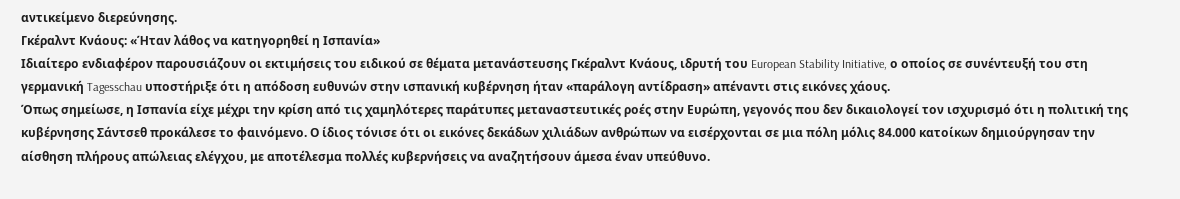αντικείμενο διερεύνησης.
Γκέραλντ Κνάους: «Ήταν λάθος να κατηγορηθεί η Ισπανία»
Ιδιαίτερο ενδιαφέρον παρουσιάζουν οι εκτιμήσεις του ειδικού σε θέματα μετανάστευσης Γκέραλντ Κνάους, ιδρυτή του European Stability Initiative, ο οποίος σε συνέντευξή του στη γερμανική Tagesschau υποστήριξε ότι η απόδοση ευθυνών στην ισπανική κυβέρνηση ήταν «παράλογη αντίδραση» απέναντι στις εικόνες χάους.
Όπως σημείωσε, η Ισπανία είχε μέχρι την κρίση από τις χαμηλότερες παράτυπες μεταναστευτικές ροές στην Ευρώπη, γεγονός που δεν δικαιολογεί τον ισχυρισμό ότι η πολιτική της κυβέρνησης Σάντσεθ προκάλεσε το φαινόμενο. Ο ίδιος τόνισε ότι οι εικόνες δεκάδων χιλιάδων ανθρώπων να εισέρχονται σε μια πόλη μόλις 84.000 κατοίκων δημιούργησαν την αίσθηση πλήρους απώλειας ελέγχου, με αποτέλεσμα πολλές κυβερνήσεις να αναζητήσουν άμεσα έναν υπεύθυνο.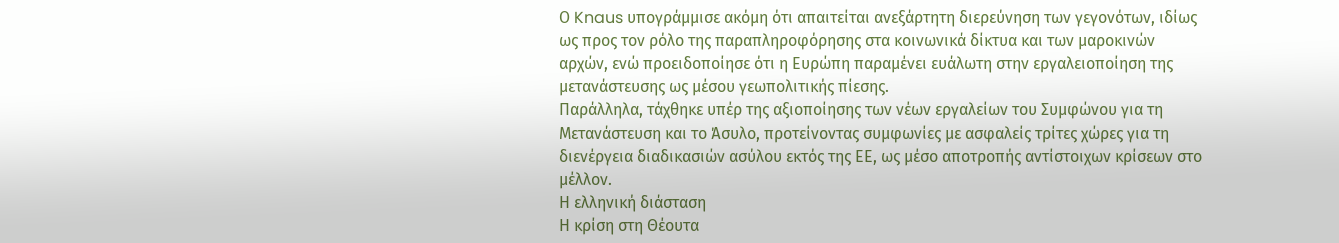Ο Knaus υπογράμμισε ακόμη ότι απαιτείται ανεξάρτητη διερεύνηση των γεγονότων, ιδίως ως προς τον ρόλο της παραπληροφόρησης στα κοινωνικά δίκτυα και των μαροκινών αρχών, ενώ προειδοποίησε ότι η Ευρώπη παραμένει ευάλωτη στην εργαλειοποίηση της μετανάστευσης ως μέσου γεωπολιτικής πίεσης.
Παράλληλα, τάχθηκε υπέρ της αξιοποίησης των νέων εργαλείων του Συμφώνου για τη Μετανάστευση και το Άσυλο, προτείνοντας συμφωνίες με ασφαλείς τρίτες χώρες για τη διενέργεια διαδικασιών ασύλου εκτός της ΕΕ, ως μέσο αποτροπής αντίστοιχων κρίσεων στο μέλλον.
Η ελληνική διάσταση
Η κρίση στη Θέουτα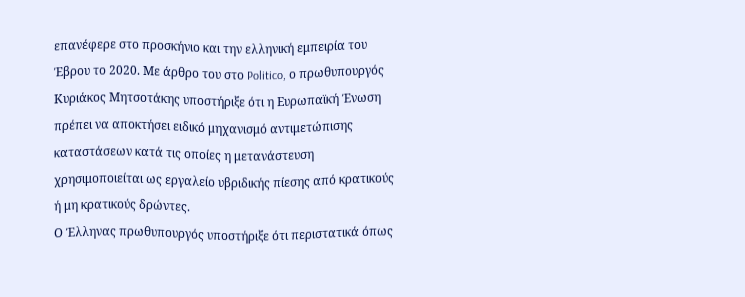επανέφερε στο προσκήνιο και την ελληνική εμπειρία του Έβρου το 2020. Με άρθρο του στο Politico, ο πρωθυπουργός Κυριάκος Μητσοτάκης υποστήριξε ότι η Ευρωπαϊκή Ένωση πρέπει να αποκτήσει ειδικό μηχανισμό αντιμετώπισης καταστάσεων κατά τις οποίες η μετανάστευση χρησιμοποιείται ως εργαλείο υβριδικής πίεσης από κρατικούς ή μη κρατικούς δρώντες.
Ο Έλληνας πρωθυπουργός υποστήριξε ότι περιστατικά όπως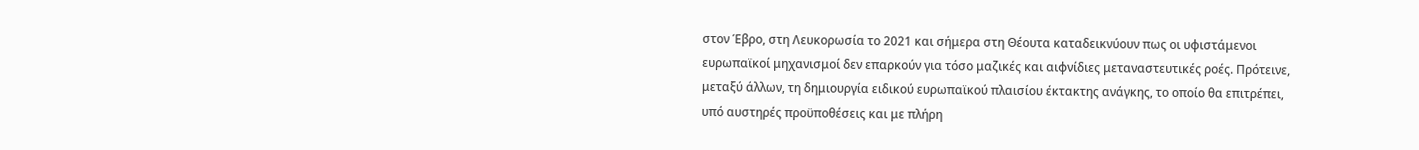στον Έβρο, στη Λευκορωσία το 2021 και σήμερα στη Θέουτα καταδεικνύουν πως οι υφιστάμενοι ευρωπαϊκοί μηχανισμοί δεν επαρκούν για τόσο μαζικές και αιφνίδιες μεταναστευτικές ροές. Πρότεινε, μεταξύ άλλων, τη δημιουργία ειδικού ευρωπαϊκού πλαισίου έκτακτης ανάγκης, το οποίο θα επιτρέπει, υπό αυστηρές προϋποθέσεις και με πλήρη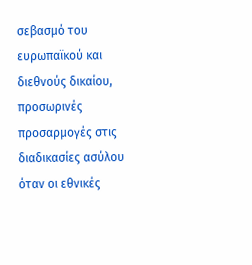σεβασμό του ευρωπαϊκού και διεθνούς δικαίου, προσωρινές προσαρμογές στις διαδικασίες ασύλου όταν οι εθνικές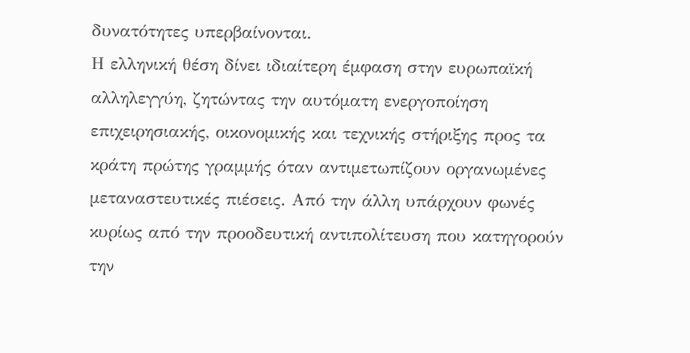δυνατότητες υπερβαίνονται.
Η ελληνική θέση δίνει ιδιαίτερη έμφαση στην ευρωπαϊκή αλληλεγγύη, ζητώντας την αυτόματη ενεργοποίηση επιχειρησιακής, οικονομικής και τεχνικής στήριξης προς τα κράτη πρώτης γραμμής όταν αντιμετωπίζουν οργανωμένες μεταναστευτικές πιέσεις. Από την άλλη υπάρχουν φωνές κυρίως από την προοδευτική αντιπολίτευση που κατηγορούν την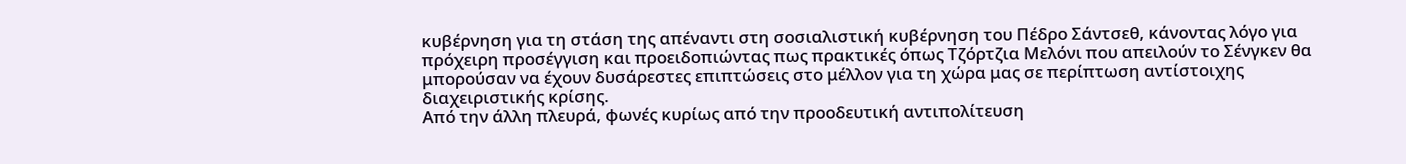κυβέρνηση για τη στάση της απέναντι στη σοσιαλιστική κυβέρνηση του Πέδρο Σάντσεθ, κάνοντας λόγο για πρόχειρη προσέγγιση και προειδοπιώντας πως πρακτικές όπως Τζόρτζια Μελόνι που απειλούν το Σένγκεν θα μπορούσαν να έχουν δυσάρεστες επιπτώσεις στο μέλλον για τη χώρα μας σε περίπτωση αντίστοιχης διαχειριστικής κρίσης.
Από την άλλη πλευρά, φωνές κυρίως από την προοδευτική αντιπολίτευση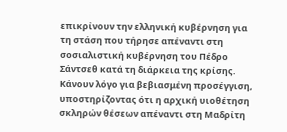επικρίνουν την ελληνική κυβέρνηση για τη στάση που τήρησε απέναντι στη σοσιαλιστική κυβέρνηση του Πέδρο Σάντσεθ κατά τη διάρκεια της κρίσης. Κάνουν λόγο για βεβιασμένη προσέγγιση, υποστηρίζοντας ότι η αρχική υιοθέτηση σκληρών θέσεων απέναντι στη Μαδρίτη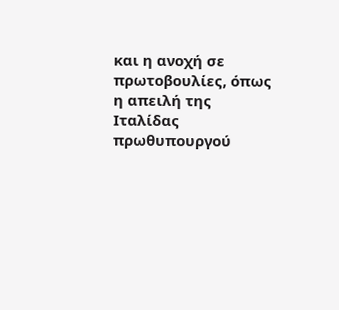και η ανοχή σε πρωτοβουλίες, όπως η απειλή της Ιταλίδας πρωθυπουργού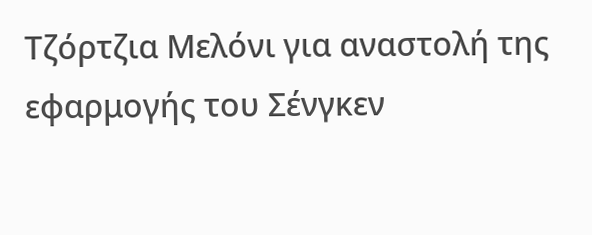Τζόρτζια Μελόνι για αναστολή της εφαρμογής του Σένγκεν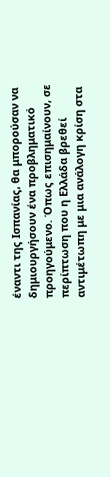έναντι της Ισπανίας, θα μπορούσαν να δημιουργήσουν ένα προβληματικό προηγούμενο. Όπως επισημαίνουν, σε περίπτωση που η Ελλάδα βρεθεί αντιμέτωπη με μια ανάλογη κρίση στα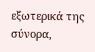εξωτερικά της σύνορα,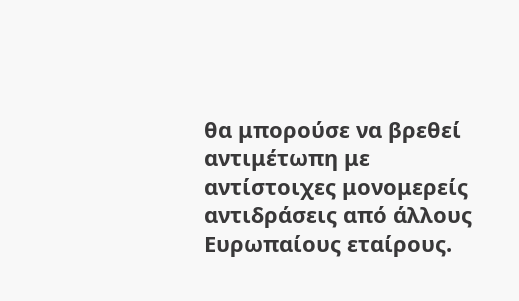θα μπορούσε να βρεθεί αντιμέτωπη με αντίστοιχες μονομερείς αντιδράσεις από άλλους Ευρωπαίους εταίρους.